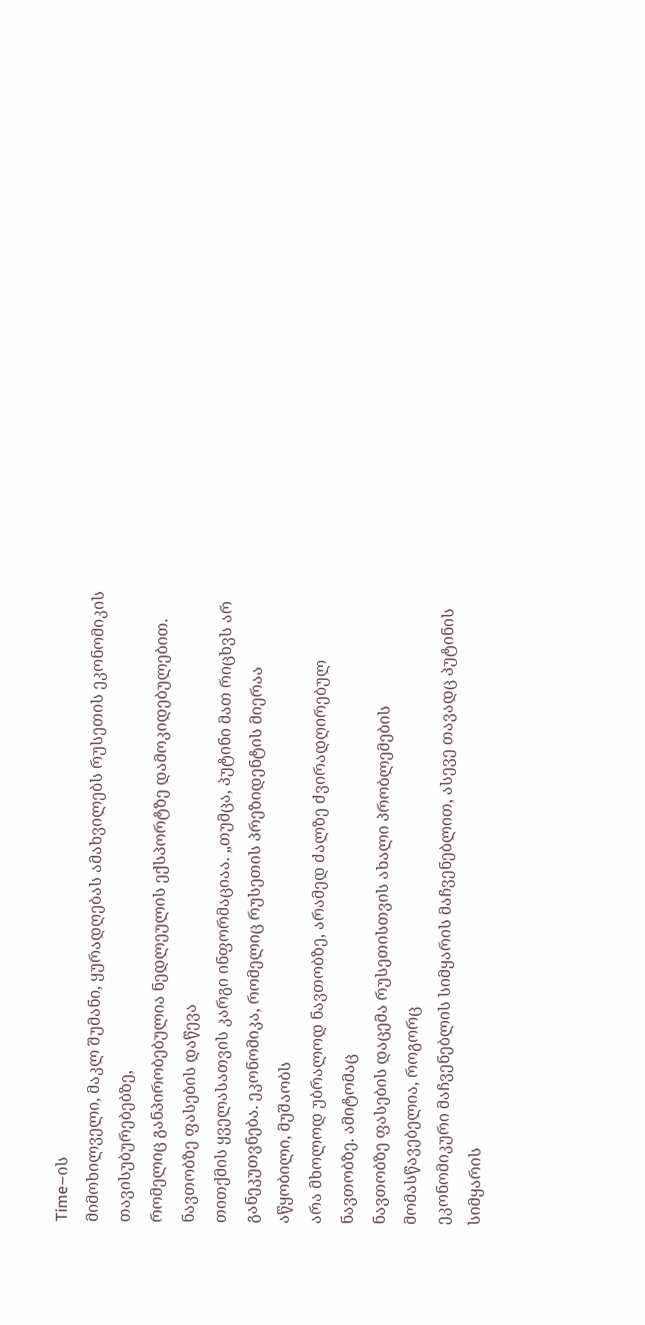Time–ის
მიმოხილველი, მაკლ შუმანი, ყურადღებას ამახვილებს რუსეთის ეკონომიკის თავისუბურებებზე,
რომელიც განპირობებულია ნედლეულის ექსპორტზე დამოკიდებულებით.
ნავთობზე ფასების დაწევა
თითქმის ყველასათვის კარგი ინფორმაციაა. „თუმცა, პუტინი მათ რიცხვს არ
განეკუთვნება. ეკონომიკა, რომელიც რუსეთის პრეზიდენტის მიერაა აწყობილი, მუშაობს
არა მხოლოდ უბრალოდ ნავთობზე, არამედ ძალზე ძვირადღირებულ ნავთობზე. ამიტომაც
ნავთობზე ფასების დაცემა რუსეთისთვის ახალი პრობლემების მომასწავებელია, როგორც
ეკონომიკური მაჩვენებლის სიმყარის მაჩვენებლით, ასევე თავადც პუტინის სიმყარის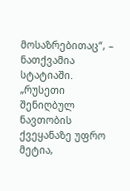მოსაზრებითაც“, – ნათქვამია სტატიაში.
„რუსეთი შენიღბულ ნავთობის
ქვეყანაზე უფრო მეტია,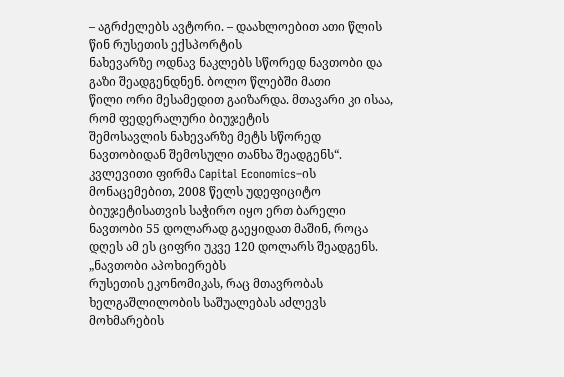– აგრძელებს ავტორი. – დაახლოებით ათი წლის წინ რუსეთის ექსპორტის
ნახევარზე ოდნავ ნაკლებს სწორედ ნავთობი და გაზი შეადგენდნენ. ბოლო წლებში მათი
წილი ორი მესამედით გაიზარდა. მთავარი კი ისაა, რომ ფედერალური ბიუჯეტის
შემოსავლის ნახევარზე მეტს სწორედ ნავთობიდან შემოსული თანხა შეადგენს“.
კვლევითი ფირმა Capital Economics–ის მონაცემებით, 2008 წელს უდეფიციტო
ბიუჯეტისათვის საჭირო იყო ერთ ბარელი ნავთობი 55 დოლარად გაეყიდათ მაშინ, როცა
დღეს ამ ეს ციფრი უკვე 120 დოლარს შეადგენს.
„ნავთობი აპოხიერებს
რუსეთის ეკონომიკას, რაც მთავრობას ხელგაშლილობის საშუალებას აძლევს მოხმარების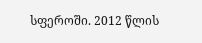სფეროში. 2012 წლის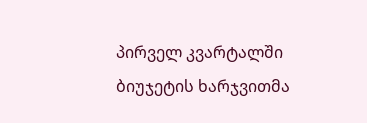პირველ კვარტალში ბიუჯეტის ხარჯვითმა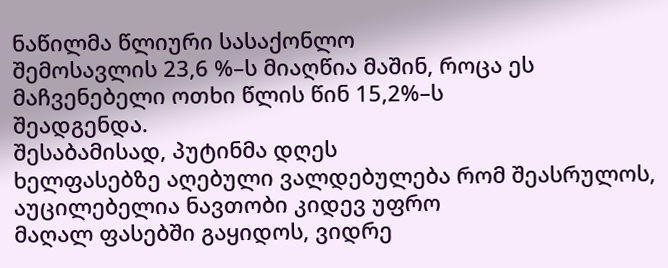ნაწილმა წლიური სასაქონლო
შემოსავლის 23,6 %–ს მიაღწია მაშინ, როცა ეს მაჩვენებელი ოთხი წლის წინ 15,2%–ს
შეადგენდა.
შესაბამისად, პუტინმა დღეს
ხელფასებზე აღებული ვალდებულება რომ შეასრულოს, აუცილებელია ნავთობი კიდევ უფრო
მაღალ ფასებში გაყიდოს, ვიდრე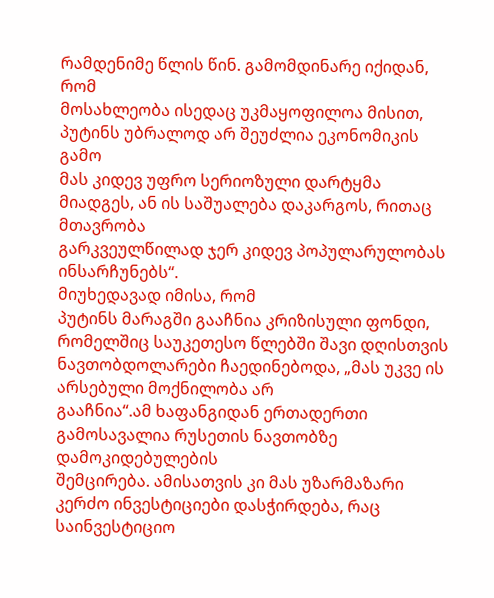რამდენიმე წლის წინ. გამომდინარე იქიდან, რომ
მოსახლეობა ისედაც უკმაყოფილოა მისით, პუტინს უბრალოდ არ შეუძლია ეკონომიკის გამო
მას კიდევ უფრო სერიოზული დარტყმა მიადგეს, ან ის საშუალება დაკარგოს, რითაც მთავრობა
გარკვეულწილად ჯერ კიდევ პოპულარულობას ინსარჩუნებს“.
მიუხედავად იმისა, რომ
პუტინს მარაგში გააჩნია კრიზისული ფონდი,
რომელშიც საუკეთესო წლებში შავი დღისთვის
ნავთობდოლარები ჩაედინებოდა, „მას უკვე ის არსებული მოქნილობა არ
გააჩნია“.ამ ხაფანგიდან ერთადერთი გამოსავალია რუსეთის ნავთობზე დამოკიდებულების
შემცირება. ამისათვის კი მას უზარმაზარი
კერძო ინვესტიციები დასჭირდება, რაც საინვესტიციო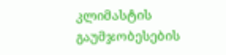კლიმასტის გაუმჯობესების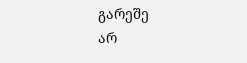გარეშე
არ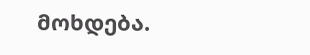მოხდება.